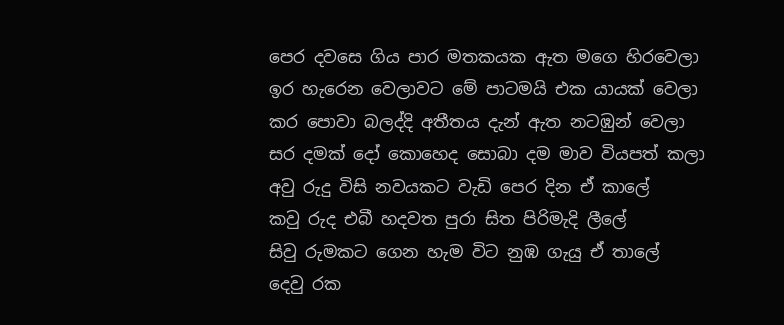පෙර දවසෙ ගිය පාර මතකයක ඇත මගෙ හිරවෙලා
ඉර හැරෙන වෙලාවට මේ පාටමයි එක යායක් වෙලා
කර පොවා බලද්දි අතීතය දැන් ඇත නටඹුන් වෙලා
සර දමක් දෝ කොහෙද සොබා දම මාව වියපත් කලා
අවු රුදු විසි නවයකට වැඩි පෙර දින ඒ කාලේ
කවු රුද එබී හදවත පුරා සිත පිරිමැදි ලීලේ
සිවු රුමකට ගෙන හැම විට නුඹ ගැයු ඒ තාලේ
දෙවු රක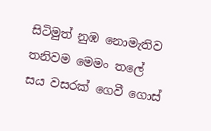සිටිමුත් නුඹ නොමැතිව තනිවම මෙමං තලේ
සය වසරක් ගෙවී ගොස්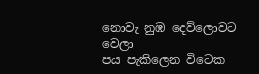නොවැ නුඹ දෙව්ලොවට වෙලා
පය පැකිලෙන විටෙක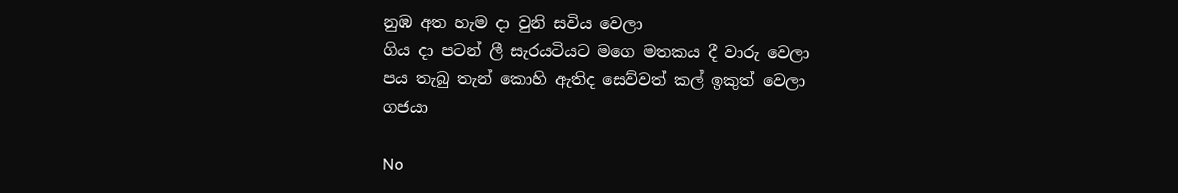නුඹ අත හැම දා වුනි සවිය වෙලා
ගිය දා පටන් ලී සැරයටියට මගෙ මතකය දී වාරු වෙලා
පය තැබු තැන් කොහි ඇතිද සෙව්වත් කල් ඉකුත් වෙලා
ගජයා

No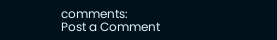comments:
Post a Comment